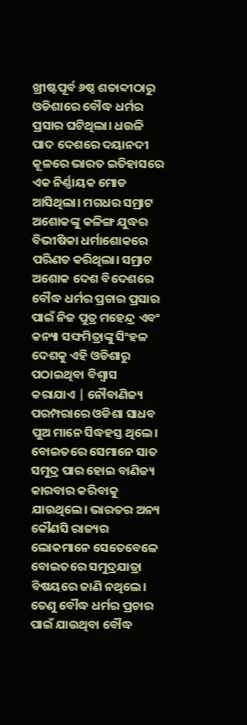ଖ୍ରୀଷ୍ଟପୂର୍ବ ୬ଷ୍ଠ ଶତାବ୍ଦୀଠାରୁ ଓଡିଶାରେ ବୌଦ୍ଧ ଧର୍ମର ପ୍ରସାର ଘଟିଥିଲା। ଧଉଳି ପାଦ ଦେଶରେ ଦୟାନଦୀ କୂଳରେ ଭାରତ ଇତିହାସରେ ଏକ ନିର୍ଣ୍ଣାୟକ ମୋଡ ଆସିଥିଲା। ମଗଧର ସମ୍ରାଟ ଅଶୋକଙ୍କୁ କଳିଙ୍ଗ ଯୁଦ୍ଧର ବିଭୀଷିକା ଧର୍ମାଶୋକରେ ପରିଣତ କରିଥିଲା। ସମ୍ରାଟ ଅଶୋକ ଦେଶ ବିଦେଶରେ ବୌଦ୍ଧ ଧର୍ମର ପ୍ରଚାର ପ୍ରସାର ପାଇଁ ନିଜ ପୁତ୍ର ମହେନ୍ଦ୍ର ଏବଂ କନ୍ୟା ସଙ୍ଘମିତ୍ରାଙ୍କୁ ସିଂହଳ ଦେଶକୁ ଏହି ଓଡିଶାରୁ ପଠାଇଥିବା ବିଶ୍ବାସ କରାଯାଏ | ନୌବାଣିଜ୍ୟ ପରମ୍ପରାରେ ଓଡିଶା ସାଧବ ପୁଅ ମାନେ ସିଦ୍ଧହସ୍ତ ଥିଲେ। ବୋଇତରେ ସେମାନେ ସାତ ସମୁଦ୍ର ପାର ହୋଇ ବାଣିଜ୍ୟ କାରବାର କରିବାକୁ ଯାଉଥିଲେ। ଭାରତର ଅନ୍ୟ କୌଣସି ରାଜ୍ୟର ଲୋକମାନେ ସେତେବେଳେ ବୋଇତରେ ସମୁଦ୍ରଯାତ୍ରା ବିଷୟରେ ଜାଣି ନଥିଲେ। ତେଣୁ ବୌଦ୍ଧ ଧର୍ମର ପ୍ରଚାର ପାଇଁ ଯାଉଥିବା ବୌଦ୍ଧ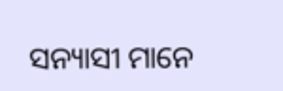ସନ୍ୟାସୀ ମାନେ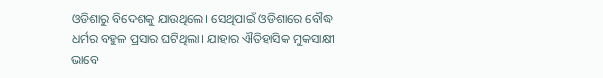ଓଡିଶାରୁ ବିଦେଶକୁ ଯାଉଥିଲେ। ସେଥିପାଇଁ ଓଡିଶାରେ ବୌଦ୍ଧ ଧର୍ମର ବହୁଳ ପ୍ରସାର ଘଟିଥିଲା। ଯାହାର ଐତିହାସିକ ମୁକସାକ୍ଷୀ ଭାବେ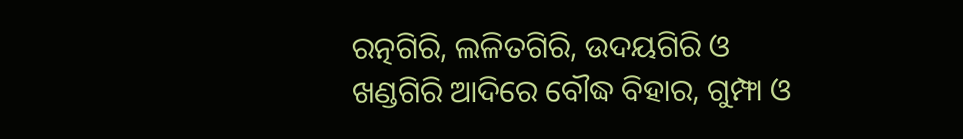ରତ୍ନଗିରି, ଲଳିତଗିରି, ଉଦୟଗିରି ଓ ଖଣ୍ଡଗିରି ଆଦିରେ ବୌଦ୍ଧ ବିହାର, ଗୁମ୍ଫା ଓ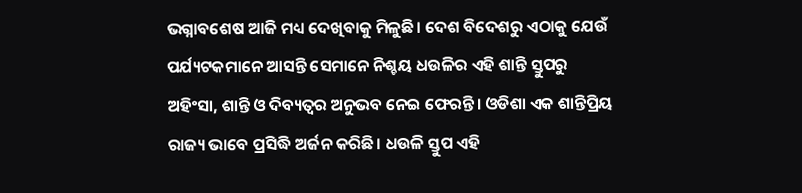ଭଗ୍ନାବଶେଷ ଆଜି ମଧ୍ୟ ଦେଖିବାକୁ ମିଳୁଛି। ଦେଶ ବିଦେଶରୁ ଏଠାକୁ ଯେଉଁ ପର୍ଯ୍ୟଟକମାନେ ଆସନ୍ତି ସେମାନେ ନିଶ୍ଚୟ ଧଉଳିର ଏହି ଶାନ୍ତି ସ୍ତୁପରୁ ଅହିଂସା, ଶାନ୍ତି ଓ ଦିବ୍ୟତ୍ବର ଅନୁଭବ ନେଇ ଫେରନ୍ତି। ଓଡିଶା ଏକ ଶାନ୍ତିପ୍ରିୟ ରାଜ୍ୟ ଭାବେ ପ୍ରସିଦ୍ଧି ଅର୍ଜନ କରିଛି। ଧଉଳି ସ୍ତୁପ ଏହି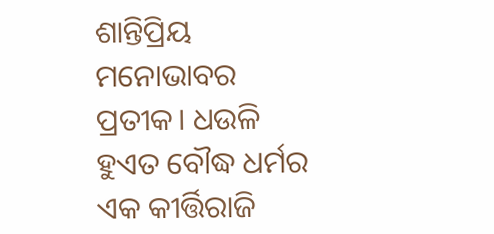ଶାନ୍ତିପ୍ରିୟ ମନୋଭାବର ପ୍ରତୀକ। ଧଉଳି ହୁଏତ ବୌଦ୍ଧ ଧର୍ମର ଏକ କୀର୍ତ୍ତିରାଜି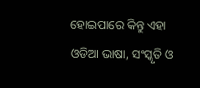ହୋଇପାରେ କିନ୍ତୁ ଏହା ଓଡିଆ ଭାଷା, ସଂସ୍କୃତି ଓ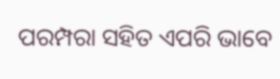ପରମ୍ପରା ସହିତ ଏପରି ଭାବେ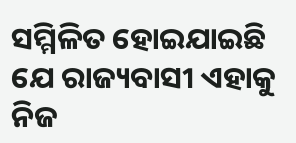ସମ୍ମିଳିତ ହୋଇଯାଇଛି ଯେ ରାଜ୍ୟବାସୀ ଏହାକୁ ନିଜ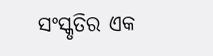ସଂସ୍କୃତିର ଏକ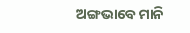ଅଙ୍ଗଭାବେ ମାନି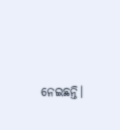ନେଇଛନ୍ତି।